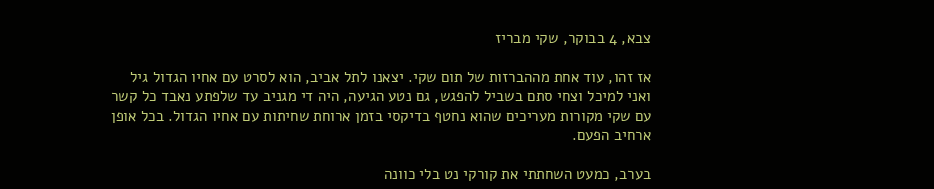צבא, 4 בבוקר, שקי מבריז

אז זהו, עוד אחת מההברזות של תום שקי. יצאנו לתל אביב, הוא לסרט עם אחיו הגדול גיל ואני למיכל וצחי סתם בשביל להפגש, גם נטע הגיעה, היה די מגניב עד שלפתע נאבד כל קשר עם שקי מקורות מעריכים שהוא נחטף בדיקסי בזמן ארוחת שחיתות עם אחיו הגדול. בכל אופן ארחיב הפעם.

בערב, כמעט השחתתי את קורקי נט בלי כוונה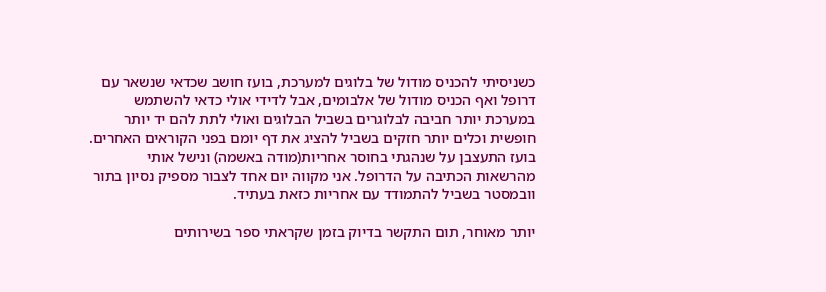כשניסיתי להכניס מודול של בלוגים למערכת, בועז חושב שכדאי שנשאר עם דרופל ואף הכניס מודול של אלבומים, אבל לדידי אולי כדאי להשתמש במערכת יותר חביבה לבלוגרים בשביל הבלוגים ואולי לתת להם יד יותר חופשית וכלים יותר חזקים בשביל להציג את דף יומם בפני הקוראים האחרים. בועז התעצבן על שנהגתי בחוסר אחריות(מודה באשמה) ונישל אותי מהרשאות הכתיבה על הדרופל. אני מקווה יום אחד לצבור מספיק נסיון בתור וובמסטר בשביל להתמודד עם אחריות כזאת בעתיד.

יותר מאוחר, תום התקשר בדיוק בזמן שקראתי ספר בשירותים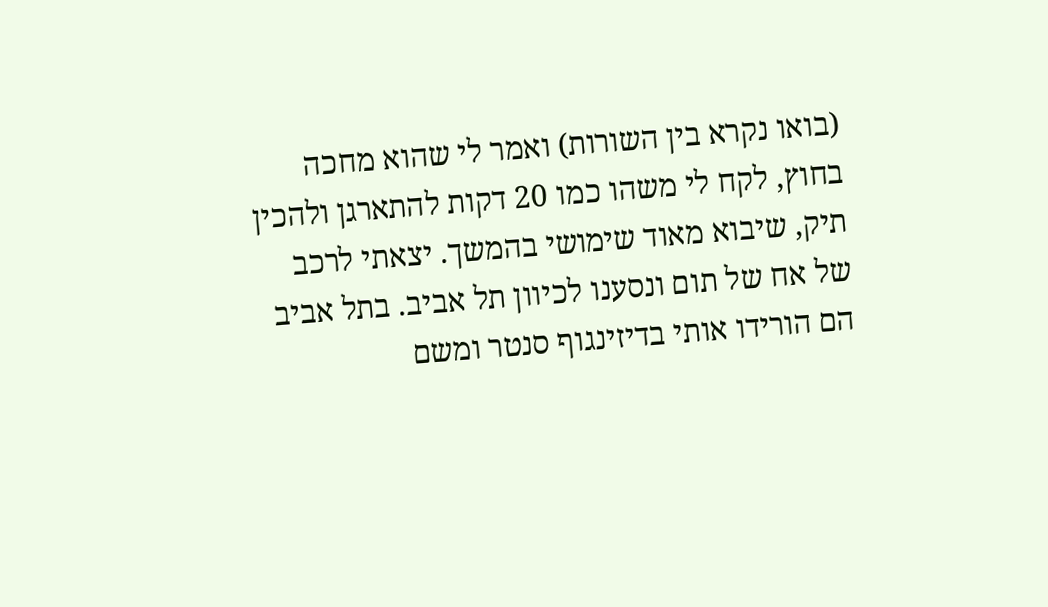(בואו נקרא בין השורות) ואמר לי שהוא מחכה בחוץ, לקח לי משהו כמו 20 דקות להתארגן ולהכין תיק, שיבוא מאוד שימושי בהמשך. יצאתי לרכב של אח של תום ונסענו לכיוון תל אביב. בתל אביב הם הורידו אותי בדיזינגוף סנטר ומשם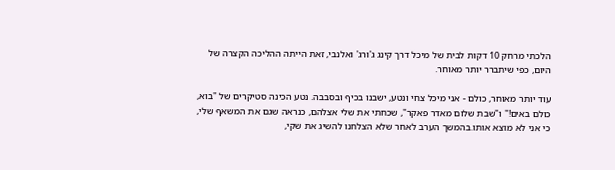הלכתי מרחק 10 דקות לבית של מיכל דרך קינג ג'ורג' ואלנבי, זאת הייתה ההליכה הקצרה של היום, כפי שיתברר יותר מאוחר.

עוד יותר מאוחר, כולם - אני מיכל צחי ונטע, ישבנו בכיף ובסבבה. נטע הכינה סטיקרים של "בוא, כולם באים!" ו"שבת שלום מאדר פאקר", שכחתי את שלי אצלהם, כנראה שגם את המשאף שלי, כי אני לא מוצא אותו.בהמשך הערב לאחר שלא הצלחנו להשיג את שקי,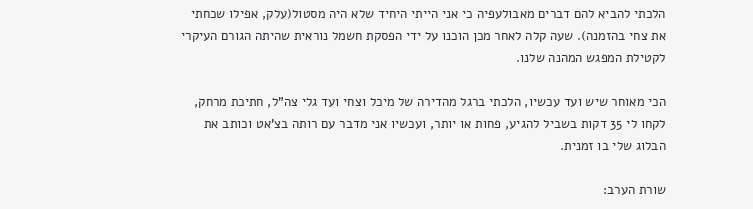הלכתי להביא להם דברים מאבולעפיה כי אני הייתי היחיד שלא היה מסטול(עלק, אפילו שכחתי את צחי בהזמנה). שעה קלה לאחר מכן הוכנו על ידי הפסקת חשמל נוראית שהיתה הגורם העיקרי לקטילת המפגש המהנה שלנו.

הכי מאוחר שיש ועד עכשיו, הלכתי ברגל מהדירה של מיכל וצחי ועד גלי צה"ל, חתיכת מרחק, לקחו לי 35 דקות בשביל להגיע, פחות או יותר, ועכשיו אני מדבר עם רותה בצ'אט וכותב את הבלוג שלי בו זמנית.

שורת הערב: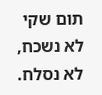תום שקי לא נשכח, לא נסלח.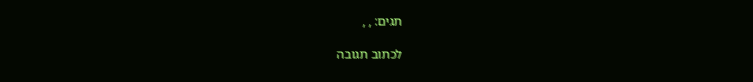תגים: , ,

לכתוב תגובה